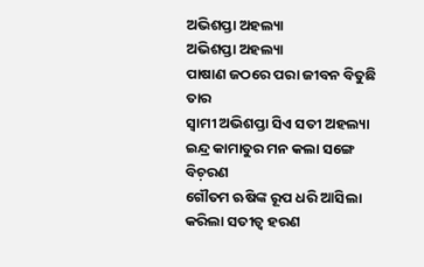ଅଭିଶପ୍ତା ଅହଲ୍ୟା
ଅଭିଶପ୍ତା ଅହଲ୍ୟା
ପାଷାଣ ଜଠରେ ପରା ଜୀବନ ବିତୁଛି ତାର
ସ୍ୱାମୀ ଅଭିଶପ୍ତା ସିଏ ସତୀ ଅହଲ୍ୟା
ଇନ୍ଦ୍ର କାମାତୁର ମନ କଲା ସଙ୍ଗେ ବିଚ଼ରଣ
ଗୌତମ ଋଷିଙ୍କ ରୂପ ଧରି ଆସିଲା
କରିଲା ସତୀତ୍ଵ ହରଣ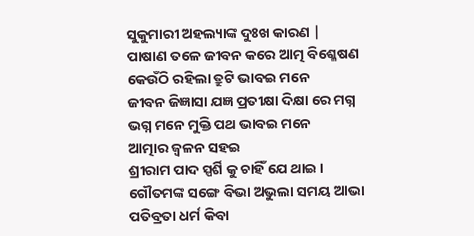ସୁକୁମାରୀ ଅହଲ୍ୟାଙ୍କ ଦୁଃଖ କାରଣ |
ପାଷାଣ ତଳେ ଜୀବନ କରେ ଆତ୍ମ ବିଶ୍ଳେଷଣ
କେଉଁଠି ରହିଲା ତ୍ରୁଟି ଭାବଇ ମନେ
ଜୀବନ ଜିଜ୍ଞାସା ଯଜ୍ଞ ପ୍ରତୀକ୍ଷା ଦିକ୍ଷା ରେ ମଗ୍ନ
ଭଗ୍ନ ମନେ ମୁକ୍ତି ପଥ ଭାବଇ ମନେ
ଆତ୍ମାର ଜ୍ବଳନ ସହଇ
ଶ୍ରୀରାମ ପାଦ ସ୍ପର୍ଶି କୁ ଚାହିଁ ଯେ ଥାଇ ।
ଗୌତମଙ୍କ ସଙ୍ଗେ ବିଭା ଅଭୁଲା ସମୟ ଆଭା
ପତିବ୍ରତା ଧର୍ମ କିବା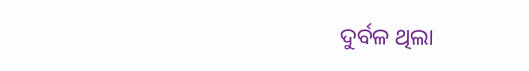ଦୁର୍ବଳ ଥିଲା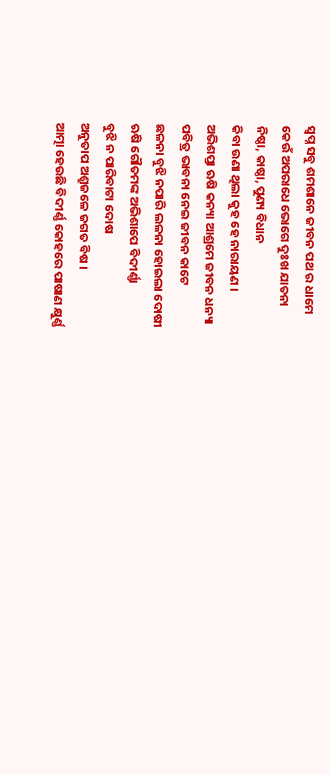ସ୍ବପ୍ନ ସବୁ ଶମଶାନେ ଜୀବନ ପଥ ର ଧାମେ
କେଉଁ ଅପରାଧେ ଭୋଗେ ଦୁଃଖ ଯାତନା
ନିଷ୍ଠା, କାଷ୍ଠା, ପୁଣ୍ୟ ବିଧାନ
କିବା ଉଣା ଥିଲା କୁହ ହେ ନାରାୟଣ ।
ଅଭିଶପ୍ତା ଋଷି କନ୍ୟା ଆଶ୍ରମେ ଜୀବନ ଧନ୍ୟା
ପବିତ୍ର ଭାବନା ନେଇ ଜୀବନ କାଟେ
ଛଳନା ବୁଝି ନପାରି ଲଳନା ହୋଇଲା ଦୋଷୀ
ଋଷି ଗୌତମଙ୍କ ଅଭିଶାପେ ବିଦୀର୍ଣ୍ଣା
ବୁଝି ନ ପାରିବାଟା ଦୋଷ
ଅନୁତାପ ଅଶ୍ରୁଜଳେ ଜଗତ ବିଷ ।
ଆତ୍ମା ହେଉଛି ବିଦୀର୍ଣ୍ଣ କୋହରେ ପାଷାଣ କ୍ଷୁର୍ଣ୍ଣ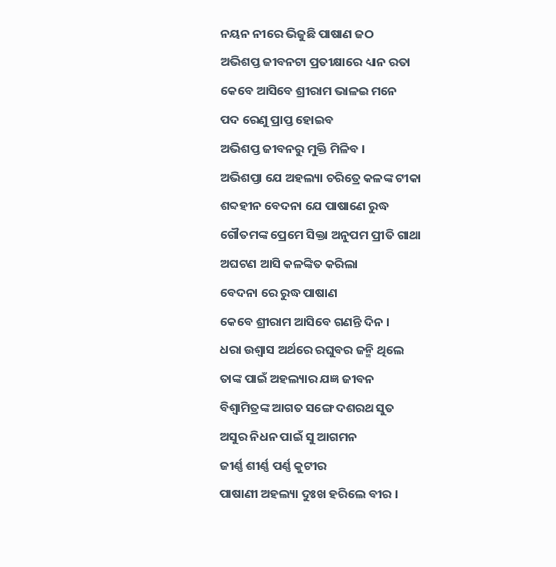ନୟନ ନୀରେ ଭିଜୁଛି ପାଷାଣ ଜଠ
ଅଭିଶପ୍ତ ଜୀବନଟା ପ୍ରତୀକ୍ଷାରେ ଧ୍ୟାନ ରତା
କେବେ ଆସିବେ ଶ୍ରୀରାମ ଭାଳଇ ମନେ
ପଦ ରେଣୁ ପ୍ରାପ୍ତ ହୋଇବ
ଅଭିଶପ୍ତ ଜୀବନରୁ ମୁକ୍ତି ମିଳିବ ।
ଅଭିଶପ୍ତା ଯେ ଅହଲ୍ୟା ଚରିତ୍ରେ କଳଙ୍କ ଟୀକା
ଶବ୍ଦହୀନ ବେଦନା ଯେ ପାଷାଣେ ରୁଦ୍ଧ
ଗୌତମଙ୍କ ପ୍ରେମେ ସିକ୍ତା ଅନୁପମ ପ୍ରୀତି ଗାଥା
ଅଘଟଣ ଆସି କଳଙ୍କିତ କରିଲା
ବେଦନା ରେ ରୁଦ୍ଧ ପାଷାଣ
କେବେ ଶ୍ରୀରାମ ଆସିବେ ଗଣନ୍ତି ଦିନ ।
ଧରା ଉଶ୍ୱାସ ଅର୍ଥରେ ରଘୁବର ଜନ୍ମି ଥିଲେ
ତାଙ୍କ ପାଇଁ ଅହଲ୍ୟାର ଯଜ୍ଞ ଜୀବନ
ବିଶ୍ୱାମିତ୍ରଙ୍କ ଆଗତ ସଙ୍ଗେ ଦଶରଥ ସୁତ
ଅସୁର ନିଧନ ପାଇଁ ସୁ ଆଗମନ
ଜୀର୍ଣ୍ଣ ଶୀର୍ଣ୍ଣ ପର୍ଣ୍ଣ କୁଟୀର
ପାଷାଣୀ ଅହଲ୍ୟା ଦୁଃଖ ହରିଲେ ବୀର ।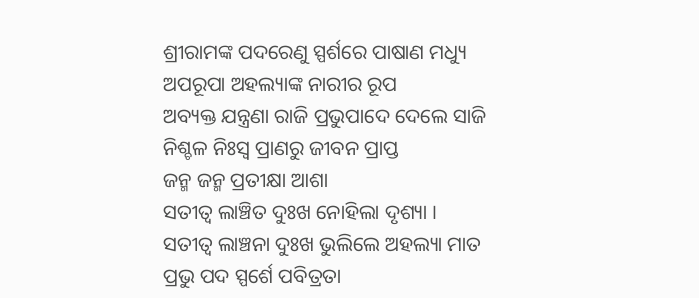ଶ୍ରୀରାମଙ୍କ ପଦରେଣୁ ସ୍ପର୍ଶରେ ପାଷାଣ ମଧ୍ୟୁ
ଅପରୂପା ଅହଲ୍ୟାଙ୍କ ନାରୀର ରୂପ
ଅବ୍ୟକ୍ତ ଯନ୍ତ୍ରଣା ରାଜି ପ୍ରଭୁପାଦେ ଦେଲେ ସାଜି
ନିଶ୍ଚଳ ନିଃସ୍ଵ ପ୍ରାଣରୁ ଜୀବନ ପ୍ରାପ୍ତ
ଜନ୍ମ ଜନ୍ମ ପ୍ରତୀକ୍ଷା ଆଶା
ସତୀତ୍ଵ ଲାଞ୍ଚିତ ଦୁଃଖ ନୋହିଲା ଦୃଶ୍ୟା ।
ସତୀତ୍ବ ଲାଞ୍ଚନା ଦୁଃଖ ଭୁଲିଲେ ଅହଲ୍ୟା ମାତ
ପ୍ରଭୁ ପଦ ସ୍ପର୍ଶେ ପବିତ୍ରତା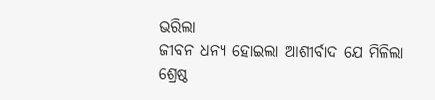ଭରିଲା
ଜୀବନ ଧନ୍ୟ ହୋଇଲା ଆଶୀର୍ବାଦ ଯେ ମିଳିଲା
ଶ୍ରେଷ୍ଠ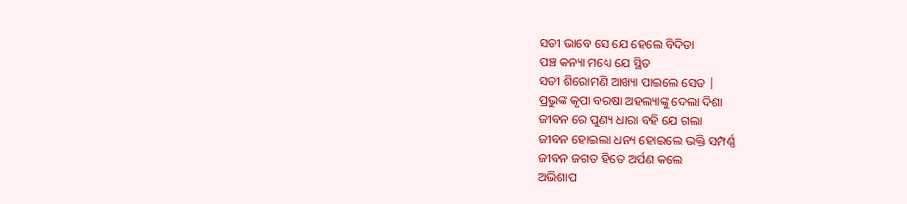ସତୀ ଭାବେ ସେ ଯେ ହେଲେ ବିଦିତା
ପଞ୍ଚ କନ୍ୟା ମଧ୍ୟେ ଯେ ସ୍ଥିତ
ସତୀ ଶିରୋମଣି ଆଖ୍ୟା ପାଇଲେ ସେତ |
ପ୍ରଭୁଙ୍କ କୃପା ବରଷା ଅହଲ୍ୟାଙ୍କୁ ଦେଲା ଦିଶା
ଜୀବନ ରେ ପୁଣ୍ୟ ଧାରା ବହି ଯେ ଗଲା
ଜୀବନ ହୋଇଲା ଧନ୍ୟ ହୋଇଲେ ଭକ୍ତି ସମ୍ପର୍ଣ୍ଣ
ଜୀବନ ଜଗତ ହିତେ ଅର୍ପଣ କଲେ
ଅଭିଶାପ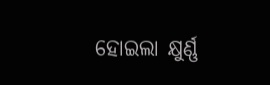ହୋଇଲା କ୍ଷୁର୍ଣ୍ଣ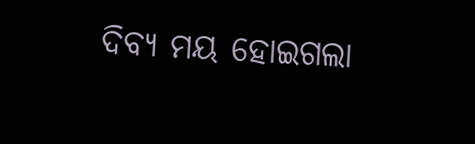ଦିବ୍ୟ ମୟ ହୋଇଗଲା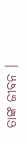ତାଙ୍କ ଜୀବନ ।